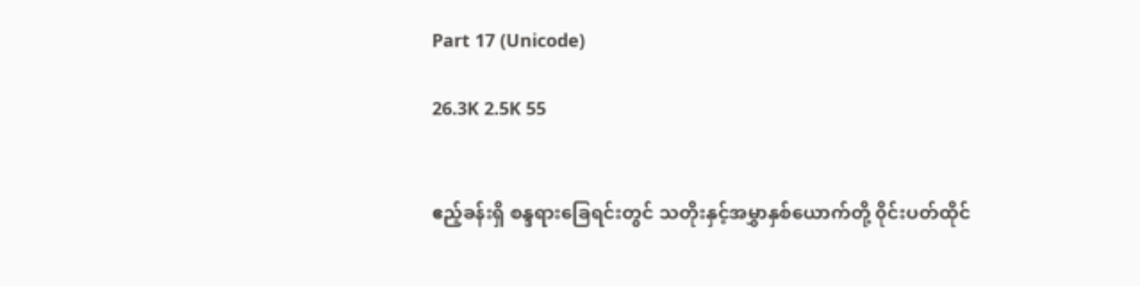Part 17 (Unicode)

26.3K 2.5K 55


ဧည့်ခန်းရှိ စန္ဒရားခြေရင်းတွင် သတိုးနှင့်အမွှာနှစ်ယောက်တို့ ၀ိုင်းပတ်ထိုင်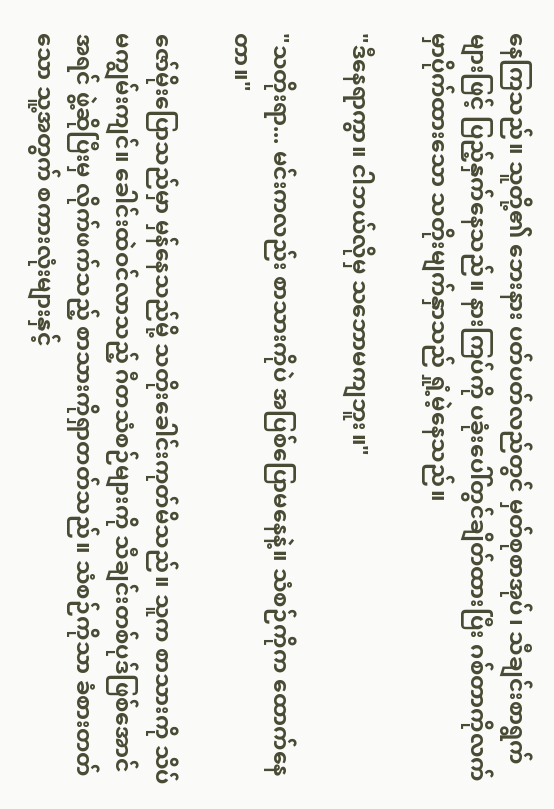နေကြသည်။ သူတို့၏ ဘေးနား ပတ်ပတ်လည်တွင် မှတ်စုစာအုပ်၊ သီချင်းစာရွက်များဖြင့် ပြည့်နှက်နေသည်။ နားကြပ်ကို ပခုံးပေါ်တွင်ချိတ်ထားပြီး ဂစ်တာကိုလက်မှာပိုက်ထားသော သတိုးမျက်နှာသည် ရှုံ့မဲ့နေသည်။

"ဒီနေရာကွာ။ ငါဘယ်လိုမှ သဘောမကျဘူး။"

"သတိုးရာ... မင်းကလည်း စာသားကိုပဲ အပြစ်ပြောမနေနဲ့။ သံစဉ်ကိုက ထောက်နေတာ။"

ဇော်မိုးပြောသည်မှာ မှန်နေသည်မို့ သတိုးခေါင်းကုတ်မိသည်။ သူက စာသားကို သိပ်မကျွမ်းကျင်။ ခေါင်းထဲဝင်လာသည့် ဂီတသံစဉ်များကို သီချင်းတစ်ပုဒ်ဖြစ်အောင် အရင် ဖွဲ့ဆိုပြီးမှ လိုက်ဖက်သည့် စာသားကိုရှာတတ်သည်။ သံစဉ်ကိုသာ ခံစားတတ်သော သူ့အတွက် စကားလုံးများနှင့်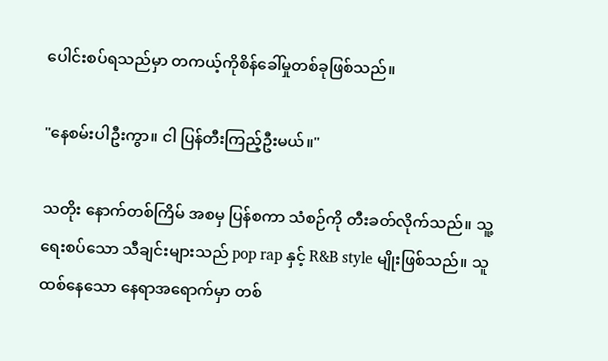ပေါင်းစပ်ရသည်မှာ တကယ့်ကိုစိန်ခေါ်မှုတစ်ခုဖြစ်သည်။

"နေစမ်းပါဦးကွာ။ ငါ ပြန်တီးကြည့်ဦးမယ်။"

သတိုး နောက်တစ်ကြိမ် အစမှ ပြန်စကာ သံစဉ်ကို တီးခတ်လိုက်သည်။ သူ့ရေးစပ်သော သီချင်းများသည် pop rap နှင့် R&B style မျိုးဖြစ်သည်။ သူ ထစ်နေသော နေရာအရောက်မှာ တစ်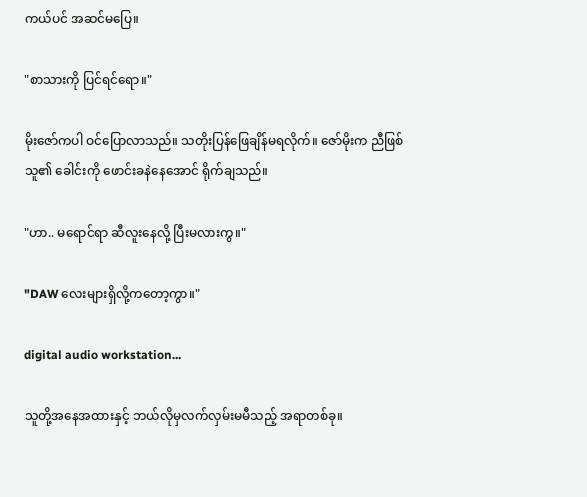ကယ်ပင် အဆင်မပြေ။

"စာသားကို ပြင်ရင်ရော။"

မိုးဇော်ကပါ ဝင်ပြောလာသည်။ သတိုးပြန်ဖြေချိန်မရလိုက်။ ဇော်မိုးက ညီဖြစ်သူ၏ ခေါင်းကို ဖောင်းခနဲနေအောင် ရိုက်ချသည်။

"ဟာ.. မရောင်ရာ ဆီလူးနေလို့ ပြီးမလားကွ။"

"DAW လေးများရှိလို့ကတော့ကွာ။"

digital audio workstation...

သူတို့အနေအထားနှင့် ဘယ်လိုမှလက်လှမ်းမမီသည့် အရာတစ်ခု။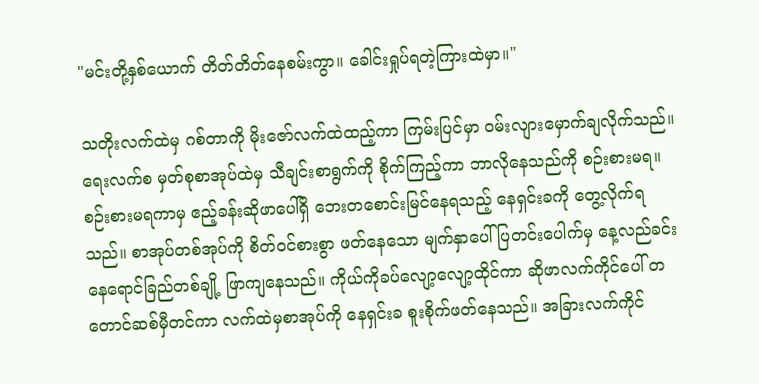"မင်းတို့နှစ်ယောက် တိတ်တိတ်နေစမ်းကွာ။ ခေါင်းရှုပ်ရတဲ့ကြားထဲမှာ။"

သတိုးလက်ထဲမှ ဂစ်တာကို မိုးဇော်လက်ထဲထည့်ကာ ကြမ်းပြင်မှာ ဝမ်းလျားမှောက်ချလိုက်သည်။ ရေးလက်စ မှတ်စုစာအုပ်ထဲမှ သီချင်းစာရွက်ကို စိုက်ကြည့်ကာ ဘာလိုနေသည်ကို စဉ်းစားမရ။ စဉ်းစားမရကာမှ ဧည့်ခန်းဆိုဖာပေါ်ရှိ ဘေးတစောင်းမြင်နေရသည့် နေရှင်းခကို တွေ့လိုက်ရသည်။ စာအုပ်တစ်အုပ်ကို စိတ်ဝင်စားစွာ ဖတ်နေသော မျက်နှာပေါ် ပြတင်းပေါက်မှ နေ့လည်ခင်းနေရောင်ခြည်တစ်ချို့ ဖြာကျနေသည်။ ကိုယ်ကိုခပ်လျော့လျော့ထိုင်ကာ ဆိုဖာလက်ကိုင်ပေါ် တတောင်ဆစ်မှီတင်ကာ လက်ထဲမှစာအုပ်ကို နေရှင်းခ စူးစိုက်ဖတ်နေသည်။ အခြားလက်ကိုင်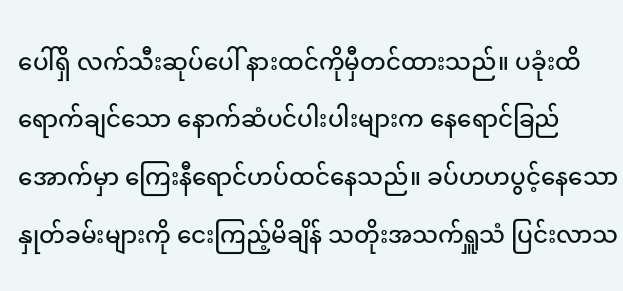ပေါ်ရှိ လက်သီးဆုပ်ပေါ် နားထင်ကိုမှီတင်ထားသည်။ ပခုံးထိရောက်ချင်သော နောက်ဆံပင်ပါးပါးများက နေရောင်ခြည်အောက်မှာ ကြေးနီရောင်ဟပ်ထင်နေသည်။ ခပ်ဟဟပွင့်နေသော နှုတ်ခမ်းများကို ငေးကြည့်မိချိန် သတိုးအသက်ရှူသံ ပြင်းလာသ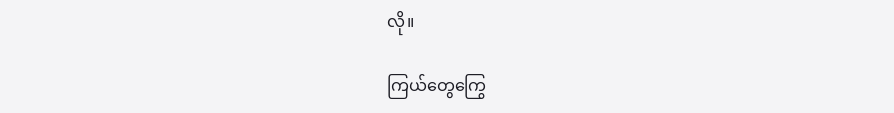လို။

ကြယ်တွေကြွေ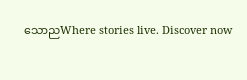သောညWhere stories live. Discover now